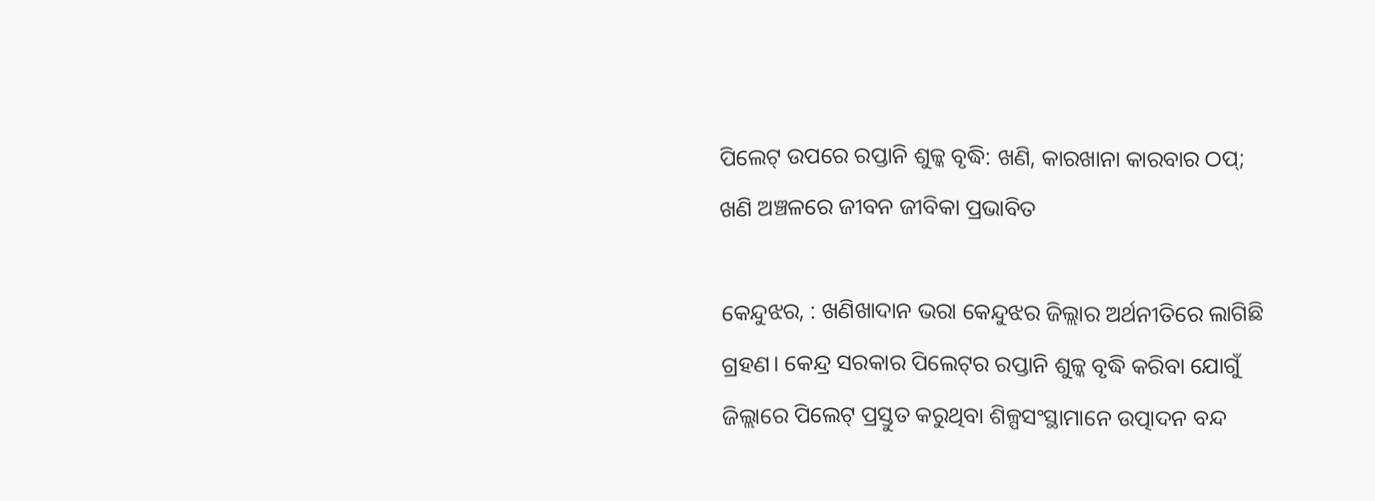ପିଲେଟ୍‌ ଉପରେ ରପ୍ତାନି ଶୁଳ୍କ ବୃଦ୍ଧି: ଖଣି, କାରଖାନା କାରବାର ଠପ୍‌; ଖଣି ଅଞ୍ଚଳରେ ଜୀବନ ଜୀବିକା ପ୍ରଭାବିତ

କେନ୍ଦୁଝର, : ଖଣିଖାଦାନ ଭରା କେନ୍ଦୁଝର ଜିଲ୍ଲାର ଅର୍ଥନୀତିରେ ଲାଗିଛି ଗ୍ରହଣ। କେନ୍ଦ୍ର ସରକାର ପିଲେଟ୍‌ର ରପ୍ତାନି ଶୁଳ୍କ ବୃଦ୍ଧି କରିବା ଯୋଗୁଁ ଜିଲ୍ଲାରେ ପିଲେଟ୍‌ ପ୍ରସ୍ତୁତ କରୁଥିବା ଶିଳ୍ପସଂସ୍ଥାମାନେ ଉତ୍ପାଦନ ବନ୍ଦ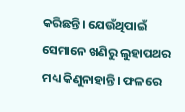କରିଛନ୍ତି। ଯେଉଁଥିପାଇଁ ସେମାନେ ଖଣିରୁ ଲୁହାପଥର ମଧ୍ୟ କିଣୁନାହାନ୍ତି। ଫଳରେ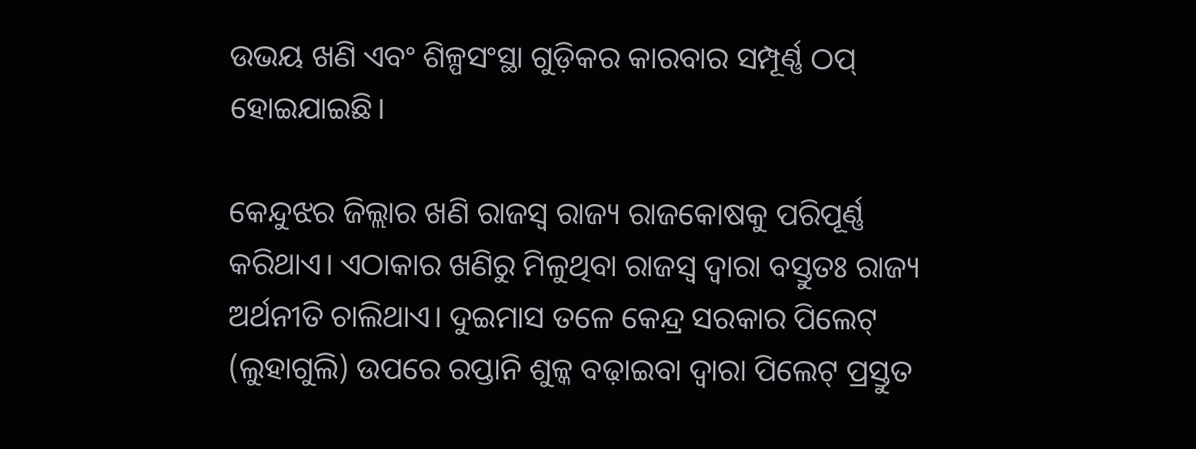ଉଭୟ ଖଣି ଏବଂ ଶିଳ୍ପସଂସ୍ଥା ଗୁଡ଼ିକର କାରବାର ସମ୍ପୂର୍ଣ୍ଣ ଠପ୍‌ ହୋଇଯାଇଛି।

କେନ୍ଦୁଝର ଜିଲ୍ଲାର ଖଣି ରାଜସ୍ବ ରାଜ୍ୟ ରାଜକୋଷକୁ ପରିପୂର୍ଣ୍ଣ କରିଥାଏ। ଏଠାକାର ଖଣିରୁ ମିଳୁଥିବା ରାଜସ୍ବ ଦ୍ବାରା ବସ୍ତୁତଃ ରାଜ୍ୟ ଅର୍ଥନୀତି ଚାଲିଥାଏ। ଦୁଇମାସ ତଳେ କେନ୍ଦ୍ର ସରକାର ପିଲେଟ୍‌ (ଲୁହାଗୁଲି) ଉପରେ ରପ୍ତାନି ଶୁଳ୍କ ବଢ଼ାଇବା ଦ୍ବାରା ପିଲେଟ୍‌ ପ୍ରସ୍ତୁତ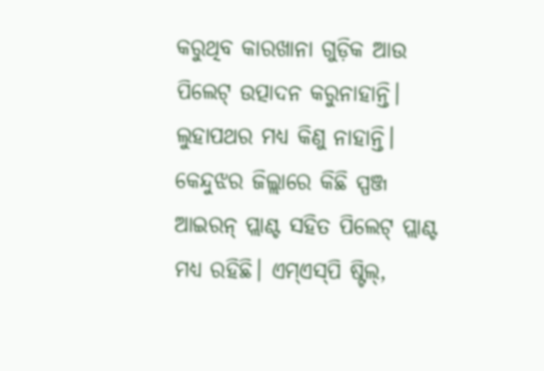କରୁଥିବ କାରଖାନା ଗୁଡ଼ିକ ଆଉ ପିଲେଟ୍‌ ଉତ୍ପାଦନ କରୁନାହାନ୍ତି। ଲୁହାପଥର ମଧ୍ୟ କିଣୁ ନାହାନ୍ତି। କେନ୍ଦୁଝର ଜିଲ୍ଲାରେ କିଛି ସ୍ପଞ୍ଜ ଆଇରନ୍‌ ପ୍ଲାଣ୍ଟ ସହିତ ପିଲେଟ୍‌ ପ୍ଲାଣ୍ଟ ମଧ୍ୟ ରହିଛି। ଏମ୍‌ଏସ୍‌ପି ଷ୍ଟିଲ୍‌,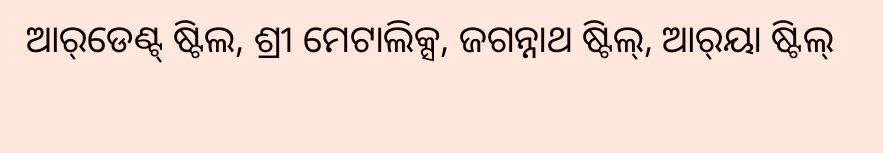ଆର୍‌ଡେଣ୍ଟ୍‌ ଷ୍ଟିଲ, ଶ୍ରୀ ମେଟାଲିକ୍ସ, ଜଗନ୍ନାଥ ଷ୍ଟିଲ୍‌, ଆର୍‌ୟା ଷ୍ଟିଲ୍‌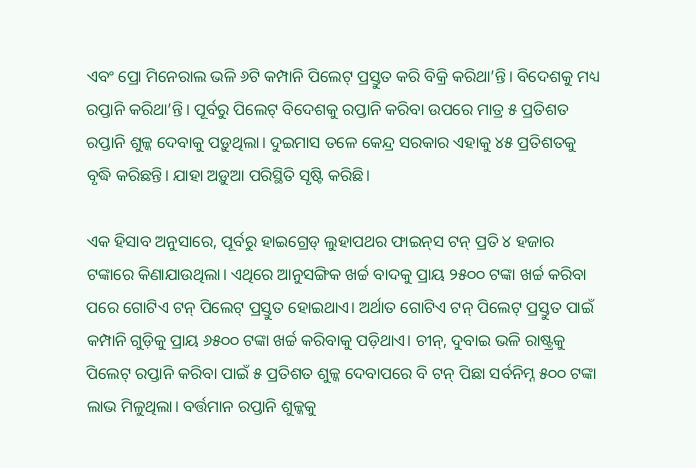ଏବଂ ପ୍ରୋ ମିନେରାଲ ଭଳି ୬ଟି କମ୍ପାନି ପିଲେଟ୍‌ ପ୍ରସ୍ତୁତ କରି ବିକ୍ରି କରିଥା’ନ୍ତି। ବିଦେଶକୁ ମଧ୍ୟ ରପ୍ତାନି କରିଥା’ନ୍ତି। ପୂର୍ବରୁ ପିଲେଟ୍‌ ବିଦେଶକୁ ରପ୍ତାନି କରିବା ଉପରେ ମାତ୍ର ୫ ପ୍ରତିଶତ ରପ୍ତାନି ଶୁଳ୍କ ଦେବାକୁ ପଡ଼ୁଥିଲା। ଦୁଇମାସ ତଳେ କେନ୍ଦ୍ର ସରକାର ଏହାକୁ ୪୫ ପ୍ରତିଶତକୁ ବୃଦ୍ଧି କରିଛନ୍ତି। ଯାହା ଅଡ଼ୁଆ ପରିସ୍ଥିତି ସୃଷ୍ଟି କରିଛି।

ଏକ ହିସାବ ଅନୁସାରେ, ପୂର୍ବରୁ ହାଇଗ୍ରେଡ୍‌ ଲୁହାପଥର ଫାଇନ୍‌ସ ଟନ୍‌ ପ୍ରତି ୪ ହଜାର ଟଙ୍କାରେ କିଣାଯାଉଥିଲା। ଏଥିରେ ଆନୁସଙ୍ଗିକ ଖର୍ଚ୍ଚ ବାଦକୁ ପ୍ରାୟ ୨୫୦୦ ଟଙ୍କା ଖର୍ଚ୍ଚ କରିବା ପରେ ଗୋଟିଏ ଟନ୍‌ ପିଲେଟ୍‌ ପ୍ରସ୍ତୁତ ହୋଇଥାଏ। ଅର୍ଥାତ ଗୋଟିଏ ଟନ୍‌ ପିଲେଟ୍‌ ପ୍ରସ୍ତୁତ ପାଇଁ କମ୍ପାନି ଗୁଡ଼ିକୁ ପ୍ରାୟ ୬୫୦୦ ଟଙ୍କା ଖର୍ଚ୍ଚ କରିବାକୁ ପଡ଼ିଥାଏ। ଚୀନ୍‌, ଦୁବାଇ ଭଳି ରାଷ୍ଟ୍ରକୁ ପିଲେଟ୍‌ ରପ୍ତାନି କରିବା ପାଇଁ ୫ ପ୍ରତିଶତ ଶୁଳ୍କ ଦେବାପରେ ବି ଟନ୍‌ ପିଛା ସର୍ବନିମ୍ନ ୫୦୦ ଟଙ୍କା ଲାଭ ମିଳୁଥିଲା। ବର୍ତ୍ତମାନ ରପ୍ତାନି ଶୁଳ୍କକୁ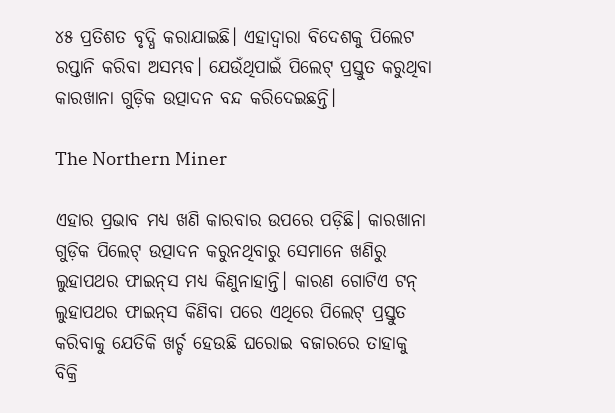୪୫ ପ୍ରତିଶତ ବୃଦ୍ଧି କରାଯାଇଛି। ଏହାଦ୍ବାରା ବିଦେଶକୁ ପିଲେଟ ରପ୍ତାନି କରିବା ଅସମ୍ଭବ। ଯେଉଁଥିପାଇଁ ପିଲେଟ୍‌ ପ୍ରସ୍ତୁତ କରୁଥିବା କାରଖାନା ଗୁଡ଼ିକ ଉତ୍ପାଦନ ବନ୍ଦ କରିଦେଇଛନ୍ତି।

The Northern Miner

ଏହାର ପ୍ରଭାବ ମଧ୍ୟ ଖଣି କାରବାର ଉପରେ ପଡ଼ିଛି। କାରଖାନା ଗୁଡ଼ିକ ପିଲେଟ୍‌ ଉତ୍ପାଦନ କରୁନଥିବାରୁ ସେମାନେ ଖଣିରୁ ଲୁହାପଥର ଫାଇନ୍‌ସ ମଧ୍ୟ କିଣୁନାହାନ୍ତି। କାରଣ ଗୋଟିଏ ଟନ୍‌ ଲୁହାପଥର ଫାଇନ୍‌ସ କିଣିବା ପରେ ଏଥିରେ ପିଲେଟ୍‌ ପ୍ରସ୍ତୁତ କରିବା‌କୁ ଯେତିକି ଖର୍ଚ୍ଚ ହେଉଛି ଘରୋଇ ବଜାରରେ ତାହାକୁ ବିକ୍ରି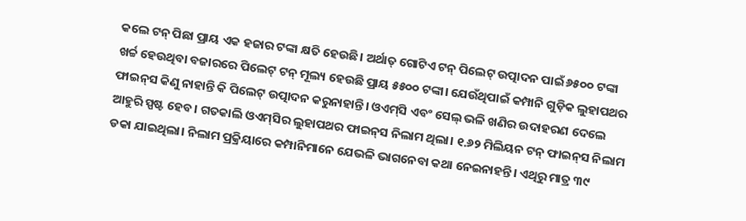କଲେ ଟନ୍‌ ପିଛା ପ୍ରାୟ ଏକ ହଜାର ଟଙ୍କା କ୍ଷତି ହେଉଛି। ଅର୍ଥାତ୍‌ ଗୋଟିଏ ଟନ୍‌ ପିଲେଟ୍‌ ଉତ୍ପାଦନ ପାଇଁ ୬୫୦୦ ଟଙ୍କା ଖର୍ଚ୍ଚ ହେଉଥିବା ବଜାରରେ ପିଲେଟ୍‌ ଟନ୍‌ ମୂଲ୍ୟ ହେଉଛି ପ୍ରାୟ ୫୫୦୦ ଟଙ୍କା। ଯେଉଁଥିପାଇଁ କମ୍ପାନି ଗୁଡ଼ିକ ଲୁହାପଥର ଫାଇନ୍‌ସ କିଣୁ ନାହାନ୍ତି କି ପିଲେଟ୍‌ ଉତ୍ପାଦନ କରୁନାହାନ୍ତି। ଓଏମ୍‌ସି ଏବଂ ସେଲ୍‌ ଭଳି ଖଣିର ଉଦାହରଣ ଦେଲେ ଆହୁରି ସ୍ପଷ୍ଟ ‌ହେବ। ଗତକାଲି ଓଏମ୍‌ସିର ଲୁହାପଥର ଫାଇନ୍‌ସ ନିଲାମ ଥିଲା। ୧.୬୨ ମିଲିୟନ ଟନ୍‌ ଫାଇନ୍‌ସ ନିଲାମ ଡକା ଯାଇଥିଲା। ନିଲାମ ପ୍ରକ୍ରିୟାରେ କମ୍ପାନିମାନେ ଯେଭଳି ଭାଗନେବା କଥା ନେଇନାହନ୍ତି। ଏଥିରୁ ମାତ୍ର ୩୯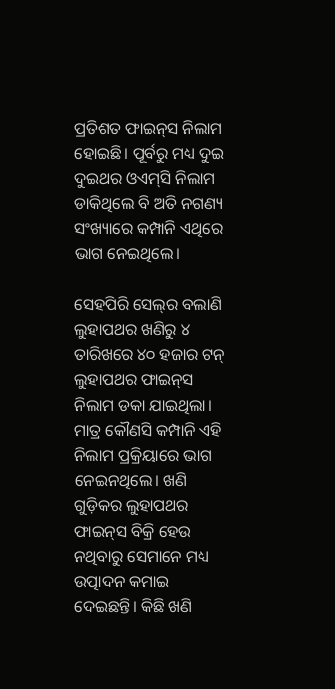ପ୍ରତିଶତ ଫାଇନ୍‌ସ ନିଲାମ ହୋଇଛି। ପୂର୍ବରୁ ମଧ୍ୟ ଦୁଇ ଦୁଇଥର ଓଏମ୍‌ସି ନିଲାମ ଡାକିଥିଲେ ବି ଅତି ନଗଣ୍ୟ ସଂଖ୍ୟାରେ କମ୍ପାନି ଏଥିରେ ଭାଗ ନେଇଥିଲେ।

ସେହପିରି ସେଲ୍‌ର ବଲାଣି ଲୁହାପଥର ଖଣିରୁ ୪ ତାରିଖରେ ୪୦ ହଜାର ଟନ୍‌ ଲୁହାପଥର ଫାଇନ୍‌ସ ନିଲାମ ଡକା ଯାଇଥିଲା। ମାତ୍ର କୌଣସି କମ୍ପାନି ଏହି ନିଲାମ ପ୍ରକ୍ରିୟାରେ ଭାଗ ନେଇନଥିଲେ। ଖଣି ଗୁଡ଼ିକର ଲୁହାପଥର ଫାଇନ୍‌ସ ବିକ୍ରି ହେଉ ନଥିବାରୁ ସେମାନେ ମଧ୍ୟ ଉତ୍ପାଦନ କମାଇ ଦେଇଛନ୍ତି। କିଛି ଖଣି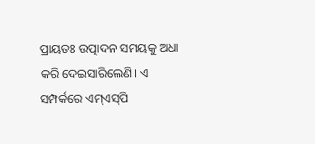ପ୍ରାୟତଃ ଉତ୍ପାଦନ ସମୟକୁ ଅଧା କରି ଦେଇସାରିଲେଣି। ‌ଏ ସମ୍ପର୍କରେ ଏମ୍‌ଏସ୍‌ପି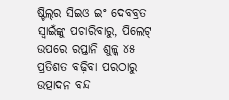ଷ୍ଟିଲ୍‌ର ସିଇଓ ଇଂ ଦେବବ୍ରତ ସ୍ବାଇଁଙ୍କୁ ପଚାରିବାରୁ, ପିଲେଟ୍‌ ଉପରେ ରପ୍ତାନି ଶୁଳ୍କ ୪୫ ପ୍ରତିଶତ ବଢ଼ିବା ପରଠାରୁ ଉତ୍ପାଦନ ବନ୍ଦ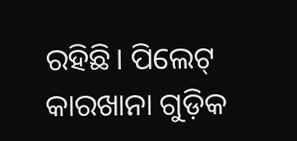ରହିଛି। ପିଲେଟ୍‌ କାରଖାନା ଗୁଡ଼ିକ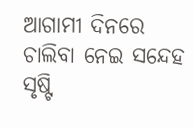ଆଗାମୀ ଦିନରେ ଚାଲିବା ନେଇ ସନ୍ଦେହ ସୃଷ୍ଟି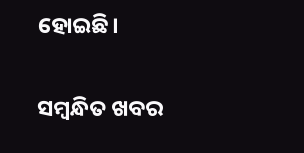ହୋଇଛି।

ସମ୍ବନ୍ଧିତ ଖବର